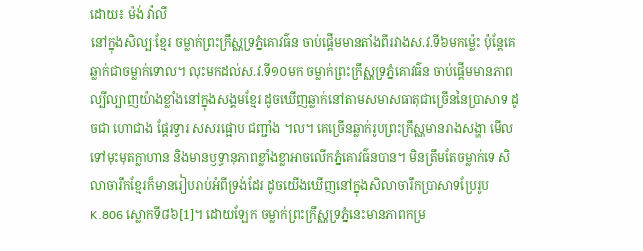ដោយ៖ ម៉ង់ វ៉ាលី
នៅក្នុងសិល្បៈខ្មែរ ចម្លាក់ព្រះក្រឹស្ណទ្រភ្នំគោវធ៌ន ចាប់ផ្តើមមានតាំងពីរវាងស.វ.ទី៦មកម្ល៉េះ ប៉ុន្តែគេឆ្លាក់ជាចម្លាក់ទោល។ លុះមកដល់ស.វ.ទី១០មក ចម្លាក់ព្រះក្រឹស្ណទ្រភ្នំគោវធ៌ន ចាប់ផ្តើមមានភាពល្បីល្បាញយ៉ាងខ្លាំងនៅក្នុងសង្គមខ្មែរ ដូចឃើញឆ្លាក់នៅតាមសមាសធាតុជាច្រើននៃប្រាសាទ ដូចជា ហោជាង ផ្តែរទ្វារ សសរផ្អោប ជញ្ជាំង ។ល។ គេច្រើនឆ្លាក់រូបព្រះក្រឹស្ណមានរាងសង្ហា មើលទៅមុះមុតក្លាហាន និងមានឫទ្ធានុភាពខ្លាំងខ្លាអាចលើកភ្នំគោវធ៌នបាន។ មិនត្រឹមតែចម្លាក់ទេ សិលាចារឹកខ្មែរក៏មានរៀបរាប់អំពីទ្រង់ដែរ ដូចយើងឃើញនៅក្នុងសិលាចារឹកប្រាសាទប្រែរូប K.806 ស្លោកទី៨៦[1]។ ដោយឡែក ចម្លាក់ព្រះក្រឹស្ណទ្រភ្នំនេះមានភាពកម្រ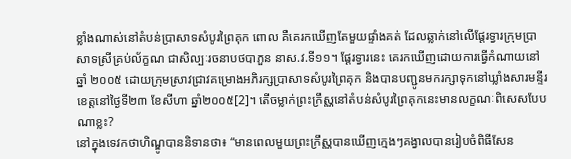ខ្លាំងណាស់នៅតំបន់ប្រាសាទសំបូរព្រៃគុក ពោល គឺគេរកឃើញតែមួយផ្ទាំងគត់ ដែលឆ្លាក់នៅលើផ្តែរទ្វារក្រុមប្រាសាទស្រីគ្រប់ល័ក្ខណ ជាសិល្បៈរចនាបថបាភួន នាស.វ.ទី១១។ ផ្តែរទ្វារនេះ គេរកឃើញដោយការធ្វើកំណាយនៅឆ្នាំ ២០០៥ ដោយក្រុមស្រាវជ្រាវគម្រោងអភិរក្សប្រាសាទសំបូរព្រៃគុក និងបានបញ្ជូនមករក្សាទុកនៅឃ្លាំងសារមន្ទីរខេត្តនៅថ្ងៃទី២៣ ខែសីហា ឆ្នាំ២០០៥[2]។ តើចម្លាក់ព្រះក្រឹស្ណនៅតំបន់សំបូរព្រៃគុកនេះមានលក្ខណៈពិសេសបែបណាខ្លះ?
នៅក្នុងទេវកថាហិណ្ឌូបាននិទានថា៖ “មានពេលមួយព្រះក្រឹស្ណបានឃើញក្មេងៗគង្វាលបានរៀបចំពិធីសែន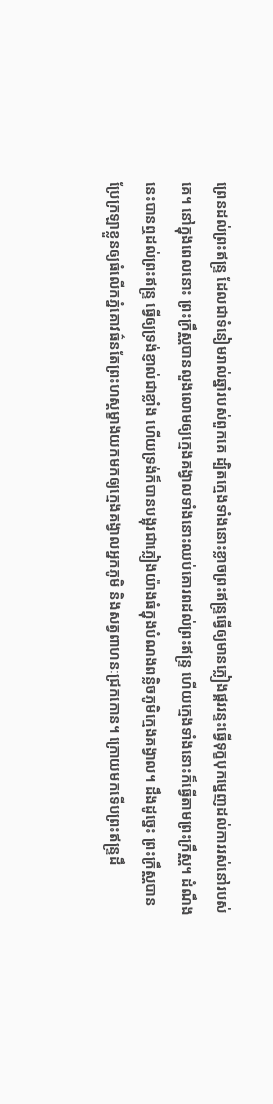ព្រេនដល់ព្រះឥន្រ្ទ ដែលជាទំនៀមរាល់ឆ្នាំរបស់ពួកគេ ដ្បិតក្មេងទាំងនោះខ្លាចព្រះឥន្រ្ទធ្វើឲ្យមានភ្លៀងផ្គររន្ទះធ្វើទុក្ខបុកម្នេញដល់ការរស់នៅរបស់គេ។ នៅក្នុងពេលនោះ ព្រះក្រឹស្ណបានលួងលោមឲ្យក្មេងគង្វាលទាំងនោះឈប់គោរពដល់ព្រះឥន្រ្ទ ហើយក្មេងទាំងនោះក៏ធ្វើតាមព្រះក្រឹស្ណ។ ដំណឹងនេះបានឮដល់ព្រះឥន្រ្ទ ធ្វើឲ្យទ្រង់ខ្ញាល់ជាខ្លាំង ហើយទ្រង់ក៏បានបង្អុរជាភ្លៀងយ៉ាងធំក្នុងបំណងពន្លិចភូមិក្មេងគង្វាល។ ដឹងដូច្នេះ ព្រះក្រឹស្ណបានប្រែក្រឡាខ្លួនឲ្យធំលើកភ្នំគោវធ៌នតែព្រះហស្តម្ខាងយកមកឲ្យក្មេងគង្វាលអ្នកភូមិ និងសត្វពាហនៈជ្រកកោន។ ក្រោយមកទើបព្រះឥន្រ្ទដឹ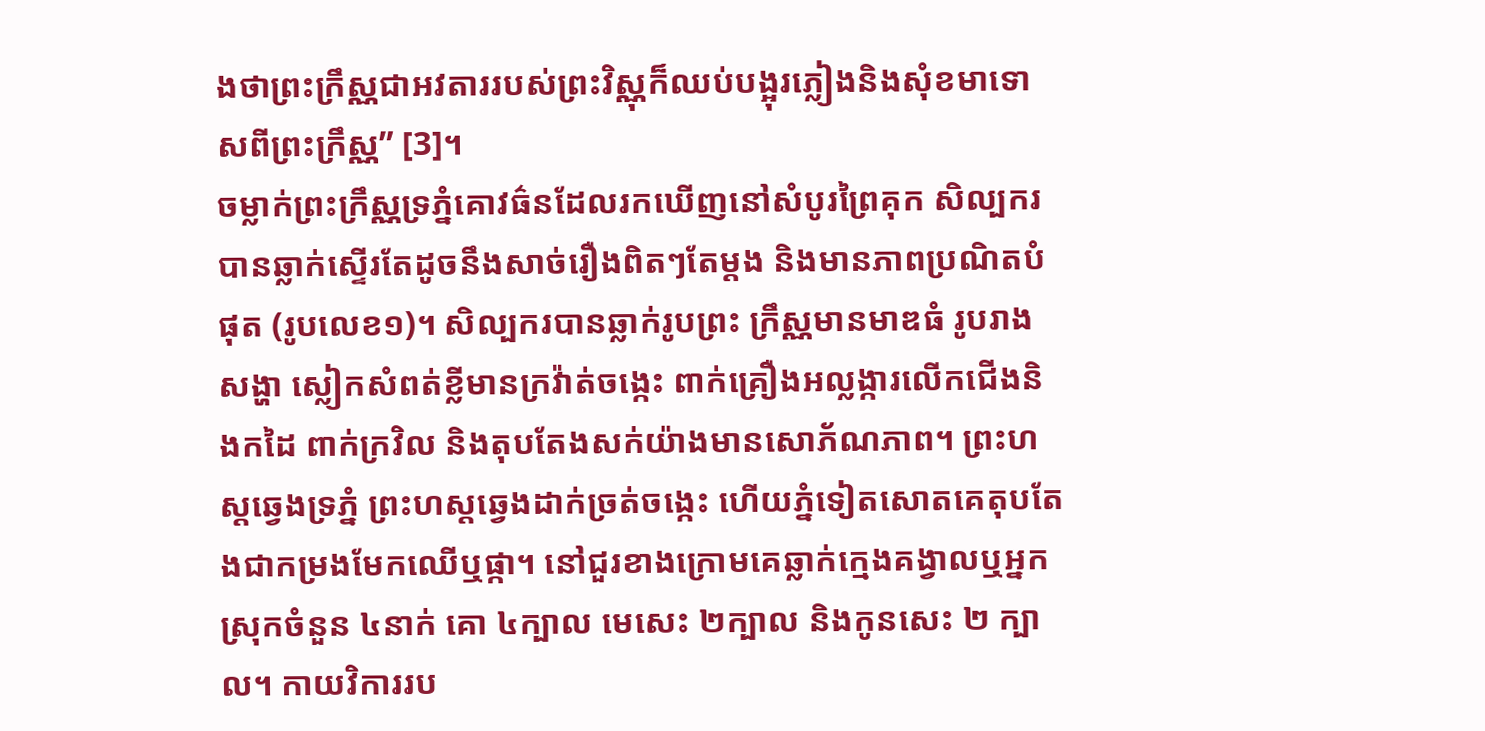ងថាព្រះក្រឹស្ណជាអវតាររបស់ព្រះវិស្ណុក៏ឈប់បង្អុរភ្លៀងនិងសុំខមាទោសពីព្រះក្រឹស្ណ” [3]។
ចម្លាក់ព្រះក្រឹស្ណទ្រភ្នំគោវធ៌នដែលរកឃើញនៅសំបូរព្រៃគុក សិល្បករបានឆ្លាក់ស្ទើរតែដូចនឹងសាច់រឿងពិតៗតែម្តង និងមានភាពប្រណិតបំផុត (រូបលេខ១)។ សិល្បករបានឆ្លាក់រូបព្រះ ក្រឹស្ណមានមាឌធំ រូបរាងសង្ហា ស្លៀកសំពត់ខ្លីមានក្រវ៉ាត់ចង្កេះ ពាក់គ្រឿងអល្លង្ការលើកជើងនិងកដៃ ពាក់ក្រវិល និងតុបតែងសក់យ៉ាងមានសោភ័ណភាព។ ព្រះហស្តឆ្វេងទ្រភ្នំ ព្រះហស្តឆ្វេងដាក់ច្រត់ចង្កេះ ហើយភ្នំទៀតសោតគេតុបតែងជាកម្រងមែកឈើឬផ្កា។ នៅជួរខាងក្រោមគេឆ្លាក់ក្មេងគង្វាលឬអ្នកស្រុកចំនួន ៤នាក់ គោ ៤ក្បាល មេសេះ ២ក្បាល និងកូនសេះ ២ ក្បាល។ កាយវិការរប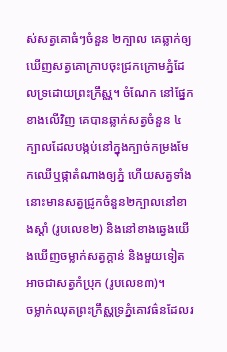ស់សត្វគោធំៗចំនួន ២ក្បាល គេឆ្លាក់ឲ្យឃើញសត្វគោក្រាបចុះជ្រកក្រោមភ្នំដែលទ្រដោយព្រះក្រឹស្ណ។ ចំណែក នៅផ្នែកខាងលើវិញ គេបានឆ្លាក់សត្វចំនួន ៤ ក្បាលដែលបង្កប់នៅក្នុងក្បាច់កម្រងមែកឈើឬផ្កាតំណាងឲ្យភ្នំ ហើយសត្វទាំងនោះមានសត្វជ្រូកចំនួន២ក្បាលនៅខាងស្តាំ (រូបលេខ២) និងនៅខាងឆ្វេងយើងឃើញចម្លាក់សត្វក្តាន់ និងមួយទៀតអាចជាសត្វកំបុ្រក (រូបលេខ៣)។
ចម្លាក់ឈុតព្រះក្រឹស្ណទ្រភ្នំគោវធ៌នដែលរ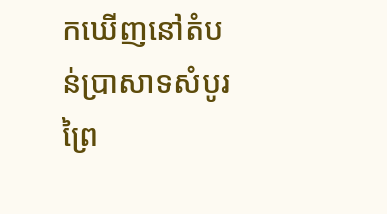កឃើញនៅតំបន់ប្រាសាទសំបូរព្រៃ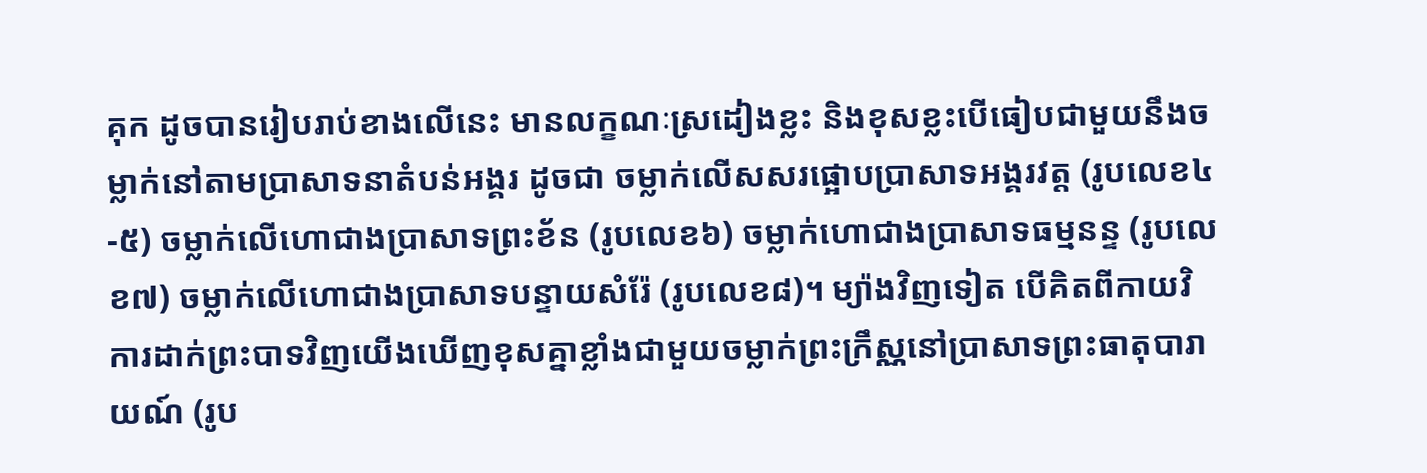គុក ដូចបានរៀបរាប់ខាងលើនេះ មានលក្ខណៈស្រដៀងខ្លះ និងខុសខ្លះបើធៀបជាមួយនឹងចម្លាក់នៅតាមប្រាសាទនាតំបន់អង្គរ ដូចជា ចម្លាក់លើសសរផ្អោបប្រាសាទអង្គរវត្ត (រូបលេខ៤-៥) ចម្លាក់លើហោជាងប្រាសាទព្រះខ័ន (រូបលេខ៦) ចម្លាក់ហោជាងប្រាសាទធម្មនន្ទ (រូបលេខ៧) ចម្លាក់លើហោជាងប្រាសាទបន្ទាយសំរ៉ែ (រូបលេខ៨)។ ម្យ៉ាងវិញទៀត បើគិតពីកាយវិការដាក់ព្រះបាទវិញយើងឃើញខុសគ្នាខ្លាំងជាមួយចម្លាក់ព្រះក្រឹស្ណនៅប្រាសាទព្រះធាតុបារាយណ៍ (រូប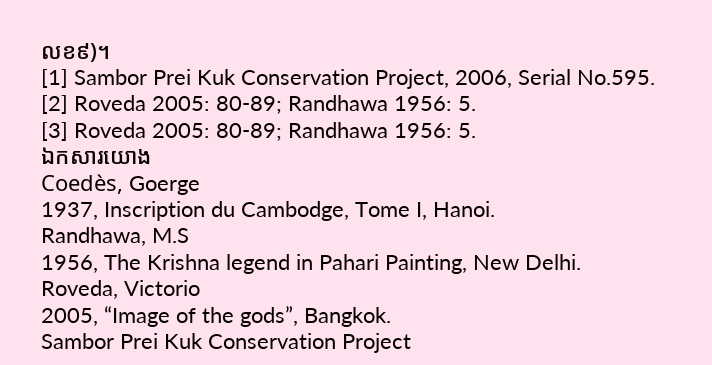លខ៩)។
[1] Sambor Prei Kuk Conservation Project, 2006, Serial No.595.
[2] Roveda 2005: 80-89; Randhawa 1956: 5.
[3] Roveda 2005: 80-89; Randhawa 1956: 5.
ឯកសារយោង
Coedès, Goerge
1937, Inscription du Cambodge, Tome I, Hanoi.
Randhawa, M.S
1956, The Krishna legend in Pahari Painting, New Delhi.
Roveda, Victorio
2005, “Image of the gods”, Bangkok.
Sambor Prei Kuk Conservation Project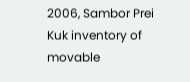2006, Sambor Prei Kuk inventory of movable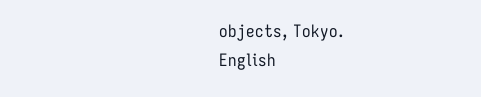objects, Tokyo.
English